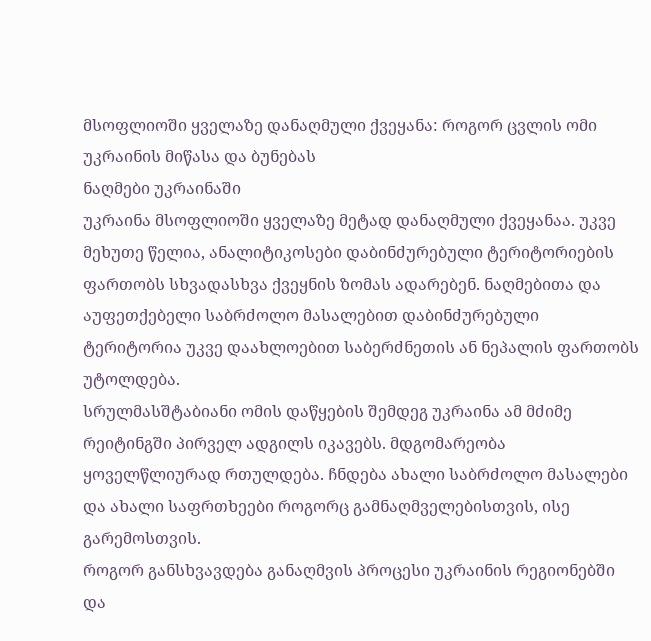მსოფლიოში ყველაზე დანაღმული ქვეყანა: როგორ ცვლის ომი უკრაინის მიწასა და ბუნებას
ნაღმები უკრაინაში
უკრაინა მსოფლიოში ყველაზე მეტად დანაღმული ქვეყანაა. უკვე მეხუთე წელია, ანალიტიკოსები დაბინძურებული ტერიტორიების ფართობს სხვადასხვა ქვეყნის ზომას ადარებენ. ნაღმებითა და აუფეთქებელი საბრძოლო მასალებით დაბინძურებული ტერიტორია უკვე დაახლოებით საბერძნეთის ან ნეპალის ფართობს უტოლდება.
სრულმასშტაბიანი ომის დაწყების შემდეგ უკრაინა ამ მძიმე რეიტინგში პირველ ადგილს იკავებს. მდგომარეობა ყოველწლიურად რთულდება. ჩნდება ახალი საბრძოლო მასალები და ახალი საფრთხეები როგორც გამნაღმველებისთვის, ისე გარემოსთვის.
როგორ განსხვავდება განაღმვის პროცესი უკრაინის რეგიონებში და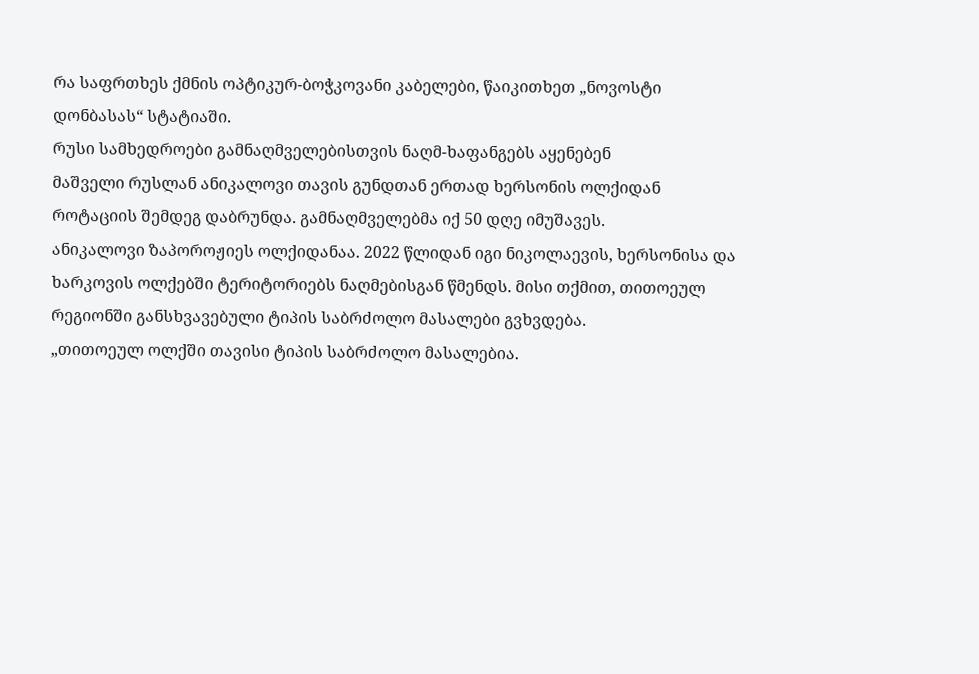რა საფრთხეს ქმნის ოპტიკურ-ბოჭკოვანი კაბელები, წაიკითხეთ „ნოვოსტი დონბასას“ სტატიაში.
რუსი სამხედროები გამნაღმველებისთვის ნაღმ-ხაფანგებს აყენებენ
მაშველი რუსლან ანიკალოვი თავის გუნდთან ერთად ხერსონის ოლქიდან როტაციის შემდეგ დაბრუნდა. გამნაღმველებმა იქ 50 დღე იმუშავეს.
ანიკალოვი ზაპოროჟიეს ოლქიდანაა. 2022 წლიდან იგი ნიკოლაევის, ხერსონისა და ხარკოვის ოლქებში ტერიტორიებს ნაღმებისგან წმენდს. მისი თქმით, თითოეულ რეგიონში განსხვავებული ტიპის საბრძოლო მასალები გვხვდება.
„თითოეულ ოლქში თავისი ტიპის საბრძოლო მასალებია.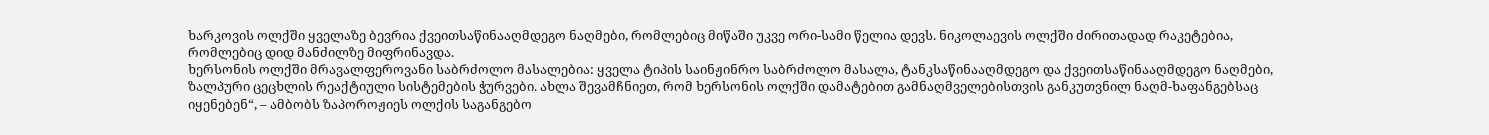ხარკოვის ოლქში ყველაზე ბევრია ქვეითსაწინააღმდეგო ნაღმები, რომლებიც მიწაში უკვე ორი-სამი წელია დევს. ნიკოლაევის ოლქში ძირითადად რაკეტებია, რომლებიც დიდ მანძილზე მიფრინავდა.
ხერსონის ოლქში მრავალფეროვანი საბრძოლო მასალებია: ყველა ტიპის საინჟინრო საბრძოლო მასალა, ტანკსაწინააღმდეგო და ქვეითსაწინააღმდეგო ნაღმები, ზალპური ცეცხლის რეაქტიული სისტემების ჭურვები. ახლა შევამჩნიეთ, რომ ხერსონის ოლქში დამატებით გამნაღმველებისთვის განკუთვნილ ნაღმ-ხაფანგებსაც იყენებენ“, – ამბობს ზაპოროჟიეს ოლქის საგანგებო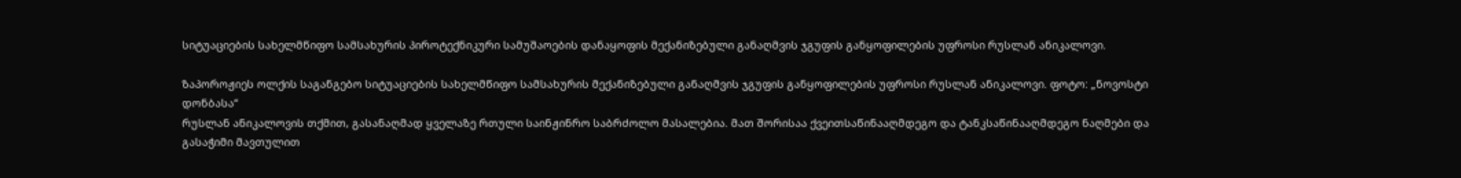სიტუაციების სახელმწიფო სამსახურის პიროტექნიკური სამუშაოების დანაყოფის მექანიზებული განაღმვის ჯგუფის განყოფილების უფროსი რუსლან ანიკალოვი.

ზაპოროჟიეს ოლქის საგანგებო სიტუაციების სახელმწიფო სამსახურის მექანიზებული განაღმვის ჯგუფის განყოფილების უფროსი რუსლან ანიკალოვი. ფოტო: „ნოვოსტი დონბასა“
რუსლან ანიკალოვის თქმით, გასანაღმად ყველაზე რთული საინჟინრო საბრძოლო მასალებია. მათ შორისაა ქვეითსაწინააღმდეგო და ტანკსაწინააღმდეგო ნაღმები და გასაჭიმი მავთულით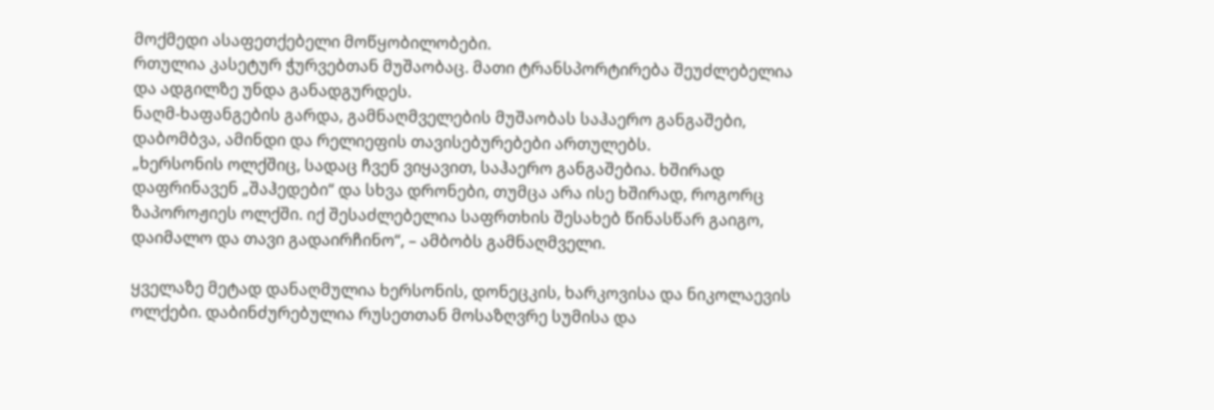მოქმედი ასაფეთქებელი მოწყობილობები.
რთულია კასეტურ ჭურვებთან მუშაობაც. მათი ტრანსპორტირება შეუძლებელია და ადგილზე უნდა განადგურდეს.
ნაღმ-ხაფანგების გარდა, გამნაღმველების მუშაობას საჰაერო განგაშები, დაბომბვა, ამინდი და რელიეფის თავისებურებები ართულებს.
„ხერსონის ოლქშიც, სადაც ჩვენ ვიყავით, საჰაერო განგაშებია. ხშირად დაფრინავენ „შაჰედები“ და სხვა დრონები, თუმცა არა ისე ხშირად, როგორც ზაპოროჟიეს ოლქში. იქ შესაძლებელია საფრთხის შესახებ წინასწარ გაიგო, დაიმალო და თავი გადაირჩინო“, – ამბობს გამნაღმველი.

ყველაზე მეტად დანაღმულია ხერსონის, დონეცკის, ხარკოვისა და ნიკოლაევის ოლქები. დაბინძურებულია რუსეთთან მოსაზღვრე სუმისა და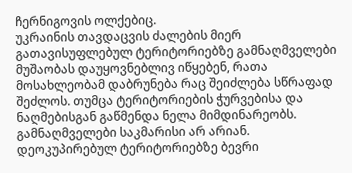ჩერნიგოვის ოლქებიც.
უკრაინის თავდაცვის ძალების მიერ გათავისუფლებულ ტერიტორიებზე გამნაღმველები მუშაობას დაუყოვნებლივ იწყებენ, რათა მოსახლეობამ დაბრუნება რაც შეიძლება სწრაფად შეძლოს. თუმცა ტერიტორიების ჭურვებისა და ნაღმებისგან გაწმენდა ნელა მიმდინარეობს. გამნაღმველები საკმარისი არ არიან.
დეოკუპირებულ ტერიტორიებზე ბევრი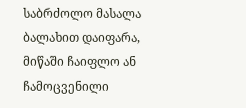საბრძოლო მასალა ბალახით დაიფარა, მიწაში ჩაიფლო ან ჩამოცვენილი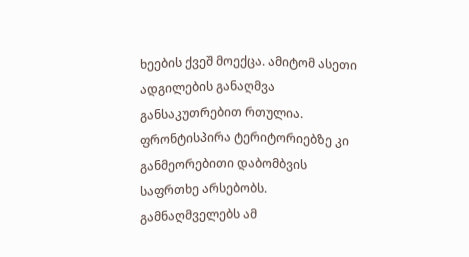ხეების ქვეშ მოექცა. ამიტომ ასეთი ადგილების განაღმვა განსაკუთრებით რთულია. ფრონტისპირა ტერიტორიებზე კი განმეორებითი დაბომბვის საფრთხე არსებობს.
გამნაღმველებს ამ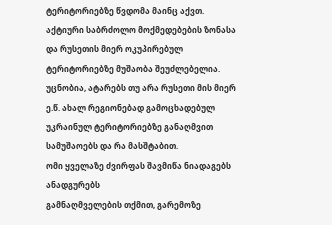ტერიტორიებზე წვდომა მაინც აქვთ. აქტიური საბრძოლო მოქმედებების ზონასა და რუსეთის მიერ ოკუპირებულ ტერიტორიებზე მუშაობა შეუძლებელია.
უცნობია, ატარებს თუ არა რუსეთი მის მიერ ე.წ. ახალ რეგიონებად გამოცხადებულ უკრაინულ ტერიტორიებზე განაღმვით სამუშაოებს და რა მასშტაბით.
ომი ყველაზე ძვირფას შავმიწა ნიადაგებს ანადგურებს
გამნაღმველების თქმით, გარემოზე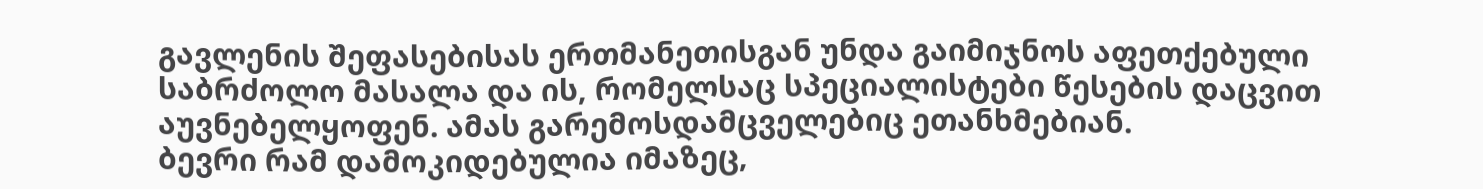გავლენის შეფასებისას ერთმანეთისგან უნდა გაიმიჯნოს აფეთქებული საბრძოლო მასალა და ის, რომელსაც სპეციალისტები წესების დაცვით აუვნებელყოფენ. ამას გარემოსდამცველებიც ეთანხმებიან.
ბევრი რამ დამოკიდებულია იმაზეც,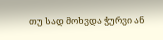თუ სად მოხვდა ჭურვი ან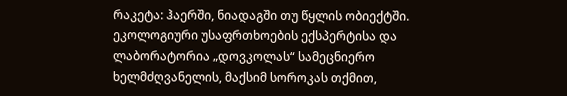რაკეტა: ჰაერში, ნიადაგში თუ წყლის ობიექტში.
ეკოლოგიური უსაფრთხოების ექსპერტისა და ლაბორატორია „დოვკოლას“ სამეცნიერო ხელმძღვანელის, მაქსიმ სოროკას თქმით,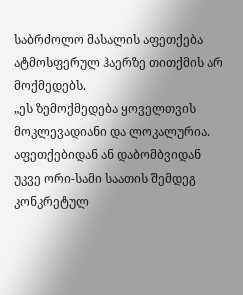საბრძოლო მასალის აფეთქება ატმოსფერულ ჰაერზე თითქმის არ მოქმედებს.
„ეს ზემოქმედება ყოველთვის მოკლევადიანი და ლოკალურია. აფეთქებიდან ან დაბომბვიდან უკვე ორი-სამი საათის შემდეგ კონკრეტულ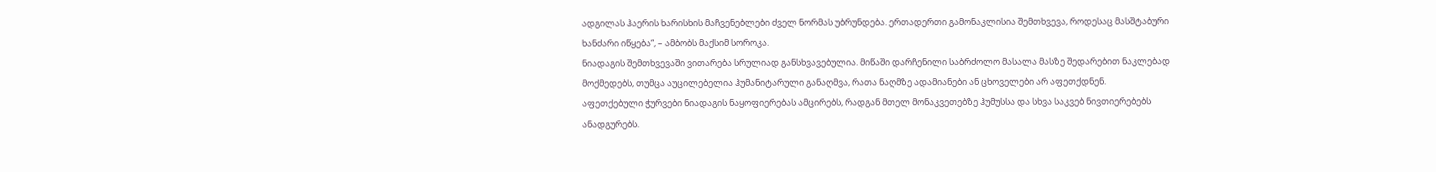ადგილას ჰაერის ხარისხის მაჩვენებლები ძველ ნორმას უბრუნდება. ერთადერთი გამონაკლისია შემთხვევა, როდესაც მასშტაბური ხანძარი იწყება“, – ამბობს მაქსიმ სოროკა.
ნიადაგის შემთხვევაში ვითარება სრულიად განსხვავებულია. მიწაში დარჩენილი საბრძოლო მასალა მასზე შედარებით ნაკლებად მოქმედებს, თუმცა აუცილებელია ჰუმანიტარული განაღმვა, რათა ნაღმზე ადამიანები ან ცხოველები არ აფეთქდნენ.
აფეთქებული ჭურვები ნიადაგის ნაყოფიერებას ამცირებს, რადგან მთელ მონაკვეთებზე ჰუმუსსა და სხვა საკვებ ნივთიერებებს ანადგურებს.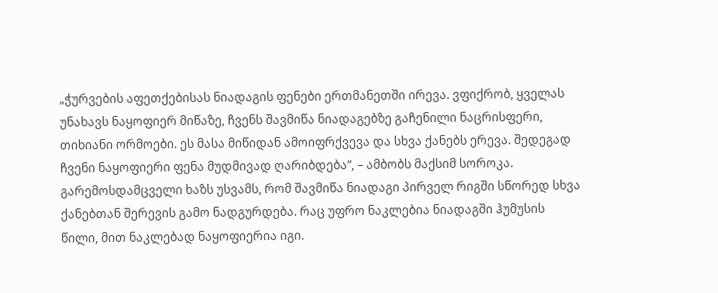„ჭურვების აფეთქებისას ნიადაგის ფენები ერთმანეთში ირევა. ვფიქრობ, ყველას უნახავს ნაყოფიერ მიწაზე, ჩვენს შავმიწა ნიადაგებზე გაჩენილი ნაცრისფერი, თიხიანი ორმოები. ეს მასა მიწიდან ამოიფრქვევა და სხვა ქანებს ერევა. შედეგად ჩვენი ნაყოფიერი ფენა მუდმივად ღარიბდება“, – ამბობს მაქსიმ სოროკა.
გარემოსდამცველი ხაზს უსვამს, რომ შავმიწა ნიადაგი პირველ რიგში სწორედ სხვა ქანებთან შერევის გამო ნადგურდება. რაც უფრო ნაკლებია ნიადაგში ჰუმუსის წილი, მით ნაკლებად ნაყოფიერია იგი.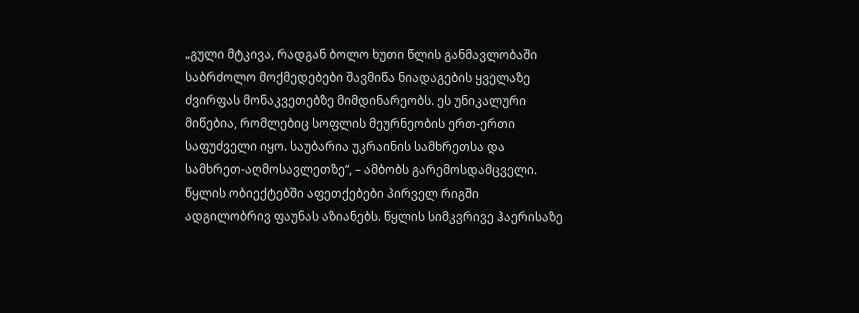„გული მტკივა, რადგან ბოლო ხუთი წლის განმავლობაში საბრძოლო მოქმედებები შავმიწა ნიადაგების ყველაზე ძვირფას მონაკვეთებზე მიმდინარეობს. ეს უნიკალური მიწებია, რომლებიც სოფლის მეურნეობის ერთ-ერთი საფუძველი იყო. საუბარია უკრაინის სამხრეთსა და სამხრეთ-აღმოსავლეთზე“, – ამბობს გარემოსდამცველი.
წყლის ობიექტებში აფეთქებები პირველ რიგში ადგილობრივ ფაუნას აზიანებს. წყლის სიმკვრივე ჰაერისაზე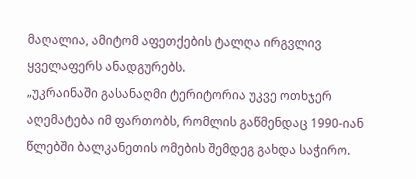მაღალია, ამიტომ აფეთქების ტალღა ირგვლივ ყველაფერს ანადგურებს.
„უკრაინაში გასანაღმი ტერიტორია უკვე ოთხჯერ აღემატება იმ ფართობს, რომლის გაწმენდაც 1990-იან წლებში ბალკანეთის ომების შემდეგ გახდა საჭირო.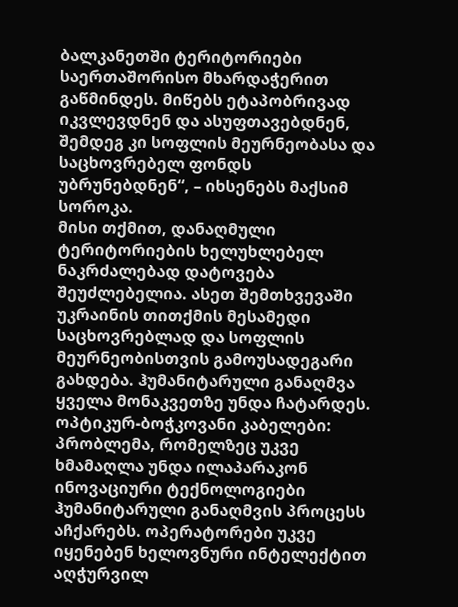ბალკანეთში ტერიტორიები საერთაშორისო მხარდაჭერით გაწმინდეს. მიწებს ეტაპობრივად იკვლევდნენ და ასუფთავებდნენ, შემდეგ კი სოფლის მეურნეობასა და საცხოვრებელ ფონდს უბრუნებდნენ“, – იხსენებს მაქსიმ სოროკა.
მისი თქმით, დანაღმული ტერიტორიების ხელუხლებელ ნაკრძალებად დატოვება შეუძლებელია. ასეთ შემთხვევაში უკრაინის თითქმის მესამედი საცხოვრებლად და სოფლის მეურნეობისთვის გამოუსადეგარი გახდება. ჰუმანიტარული განაღმვა ყველა მონაკვეთზე უნდა ჩატარდეს.
ოპტიკურ-ბოჭკოვანი კაბელები: პრობლემა, რომელზეც უკვე ხმამაღლა უნდა ილაპარაკონ
ინოვაციური ტექნოლოგიები ჰუმანიტარული განაღმვის პროცესს აჩქარებს. ოპერატორები უკვე იყენებენ ხელოვნური ინტელექტით აღჭურვილ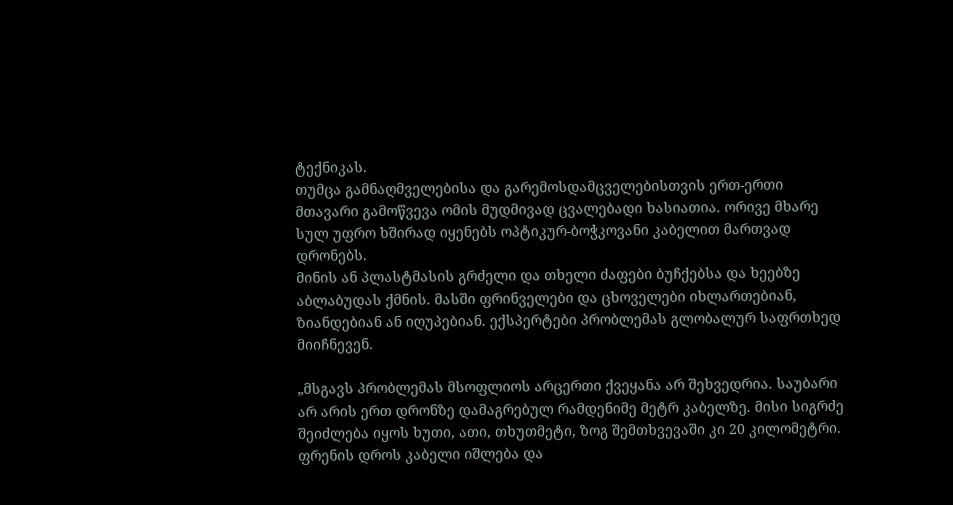ტექნიკას.
თუმცა გამნაღმველებისა და გარემოსდამცველებისთვის ერთ-ერთი მთავარი გამოწვევა ომის მუდმივად ცვალებადი ხასიათია. ორივე მხარე სულ უფრო ხშირად იყენებს ოპტიკურ-ბოჭკოვანი კაბელით მართვად დრონებს.
მინის ან პლასტმასის გრძელი და თხელი ძაფები ბუჩქებსა და ხეებზე აბლაბუდას ქმნის. მასში ფრინველები და ცხოველები იხლართებიან, ზიანდებიან ან იღუპებიან. ექსპერტები პრობლემას გლობალურ საფრთხედ მიიჩნევენ.

„მსგავს პრობლემას მსოფლიოს არცერთი ქვეყანა არ შეხვედრია. საუბარი არ არის ერთ დრონზე დამაგრებულ რამდენიმე მეტრ კაბელზე. მისი სიგრძე შეიძლება იყოს ხუთი, ათი, თხუთმეტი, ზოგ შემთხვევაში კი 20 კილომეტრი. ფრენის დროს კაბელი იშლება და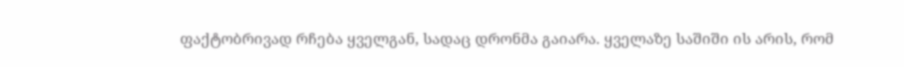ფაქტობრივად რჩება ყველგან, სადაც დრონმა გაიარა. ყველაზე საშიში ის არის, რომ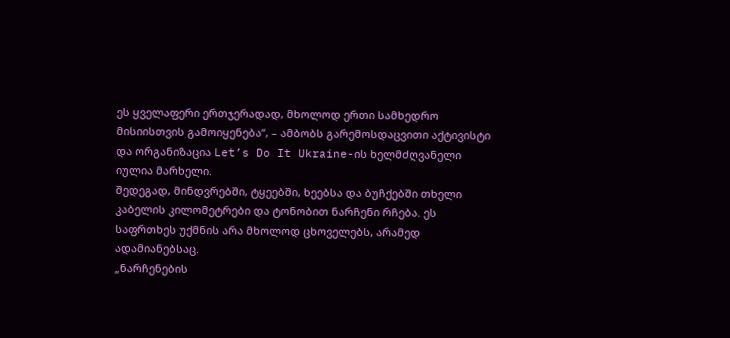ეს ყველაფერი ერთჯერადად, მხოლოდ ერთი სამხედრო მისიისთვის გამოიყენება“, – ამბობს გარემოსდაცვითი აქტივისტი და ორგანიზაცია Let’s Do It Ukraine-ის ხელმძღვანელი იულია მარხელი.
შედეგად, მინდვრებში, ტყეებში, ხეებსა და ბუჩქებში თხელი კაბელის კილომეტრები და ტონობით ნარჩენი რჩება. ეს საფრთხეს უქმნის არა მხოლოდ ცხოველებს, არამედ ადამიანებსაც.
„ნარჩენების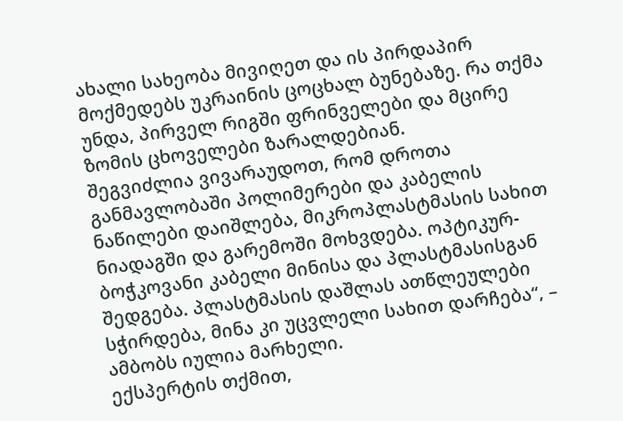ახალი სახეობა მივიღეთ და ის პირდაპირ მოქმედებს უკრაინის ცოცხალ ბუნებაზე. რა თქმა უნდა, პირველ რიგში ფრინველები და მცირე ზომის ცხოველები ზარალდებიან.
შეგვიძლია ვივარაუდოთ, რომ დროთა განმავლობაში პოლიმერები და კაბელის ნაწილები დაიშლება, მიკროპლასტმასის სახით ნიადაგში და გარემოში მოხვდება. ოპტიკურ-ბოჭკოვანი კაბელი მინისა და პლასტმასისგან შედგება. პლასტმასის დაშლას ათწლეულები სჭირდება, მინა კი უცვლელი სახით დარჩება“, – ამბობს იულია მარხელი.
ექსპერტის თქმით,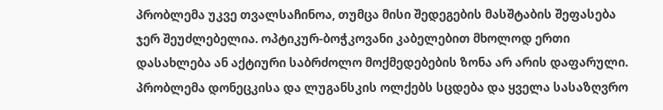პრობლემა უკვე თვალსაჩინოა, თუმცა მისი შედეგების მასშტაბის შეფასება ჯერ შეუძლებელია. ოპტიკურ-ბოჭკოვანი კაბელებით მხოლოდ ერთი დასახლება ან აქტიური საბრძოლო მოქმედებების ზონა არ არის დაფარული. პრობლემა დონეცკისა და ლუგანსკის ოლქებს სცდება და ყველა სასაზღვრო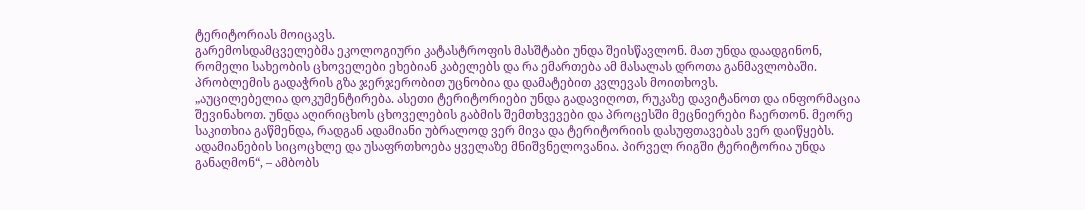ტერიტორიას მოიცავს.
გარემოსდამცველებმა ეკოლოგიური კატასტროფის მასშტაბი უნდა შეისწავლონ. მათ უნდა დაადგინონ, რომელი სახეობის ცხოველები ეხებიან კაბელებს და რა ემართება ამ მასალას დროთა განმავლობაში. პრობლემის გადაჭრის გზა ჯერჯერობით უცნობია და დამატებით კვლევას მოითხოვს.
„აუცილებელია დოკუმენტირება. ასეთი ტერიტორიები უნდა გადავიღოთ, რუკაზე დავიტანოთ და ინფორმაცია შევინახოთ. უნდა აღირიცხოს ცხოველების გაბმის შემთხვევები და პროცესში მეცნიერები ჩაერთონ. მეორე საკითხია გაწმენდა, რადგან ადამიანი უბრალოდ ვერ მივა და ტერიტორიის დასუფთავებას ვერ დაიწყებს. ადამიანების სიცოცხლე და უსაფრთხოება ყველაზე მნიშვნელოვანია. პირველ რიგში ტერიტორია უნდა განაღმონ“, – ამბობს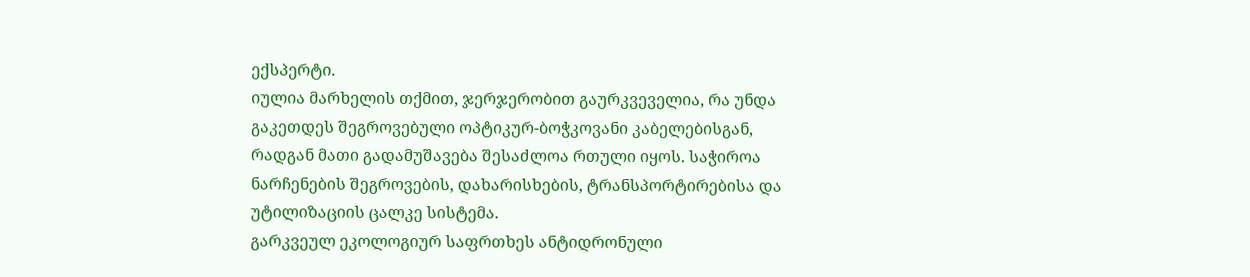ექსპერტი.
იულია მარხელის თქმით, ჯერჯერობით გაურკვეველია, რა უნდა გაკეთდეს შეგროვებული ოპტიკურ-ბოჭკოვანი კაბელებისგან, რადგან მათი გადამუშავება შესაძლოა რთული იყოს. საჭიროა ნარჩენების შეგროვების, დახარისხების, ტრანსპორტირებისა და უტილიზაციის ცალკე სისტემა.
გარკვეულ ეკოლოგიურ საფრთხეს ანტიდრონული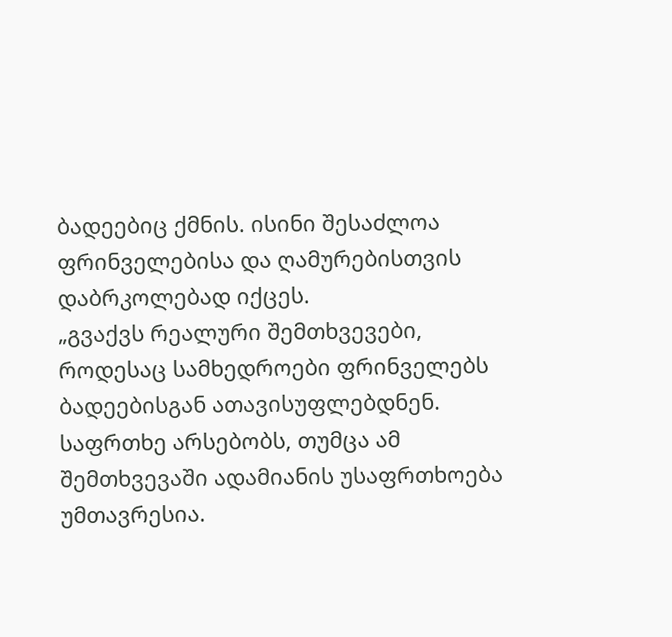ბადეებიც ქმნის. ისინი შესაძლოა ფრინველებისა და ღამურებისთვის დაბრკოლებად იქცეს.
„გვაქვს რეალური შემთხვევები, როდესაც სამხედროები ფრინველებს ბადეებისგან ათავისუფლებდნენ. საფრთხე არსებობს, თუმცა ამ შემთხვევაში ადამიანის უსაფრთხოება უმთავრესია.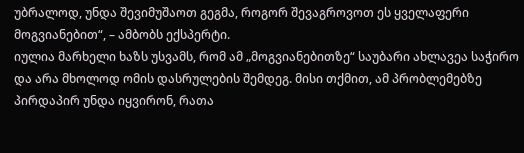უბრალოდ, უნდა შევიმუშაოთ გეგმა, როგორ შევაგროვოთ ეს ყველაფერი მოგვიანებით“, – ამბობს ექსპერტი.
იულია მარხელი ხაზს უსვამს, რომ ამ „მოგვიანებითზე“ საუბარი ახლავეა საჭირო და არა მხოლოდ ომის დასრულების შემდეგ. მისი თქმით, ამ პრობლემებზე პირდაპირ უნდა იყვირონ, რათა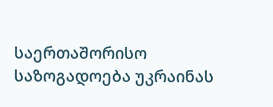საერთაშორისო საზოგადოება უკრაინას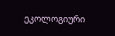ეკოლოგიური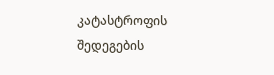კატასტროფის შედეგების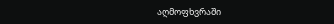აღმოფხვრაში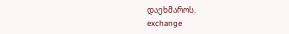დაეხმაროს.
exchange